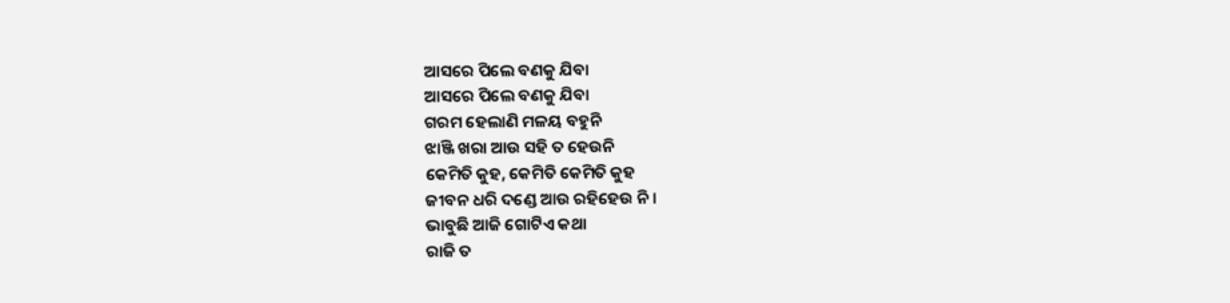ଆସରେ ପିଲେ ବଣକୁ ଯିବା
ଆସରେ ପିଲେ ବଣକୁ ଯିବା
ଗରମ ହେଲାଣି ମଳୟ ବହୁନି
ଝାଞ୍ଜି ଖରା ଆଉ ସହି ତ ହେଉନି
କେମିତି କୁହ, କେମିତି କେମିତି କୁହ
ଜୀବନ ଧରି ଦଣ୍ଡେ ଆଉ ରହିହେଉ ନି।
ଭାବୁଛି ଆଜି ଗୋଟିଏ କଥା
ରାଜି ତ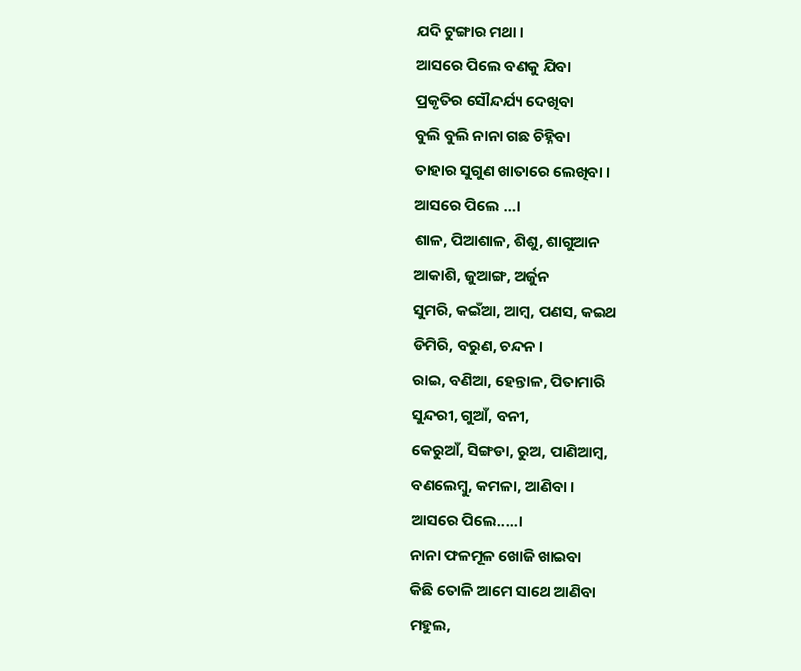ଯଦି ଟୁଙ୍ଗାର ମଥା ।
ଆସରେ ପିଲେ ବଣକୁ ଯିବା
ପ୍ରକୃତିର ସୌନ୍ଦର୍ଯ୍ୟ ଦେଖିବା
ବୁଲି ବୁଲି ନାନା ଗଛ ଚିହ୍ନିବା
ତାହାର ସୁଗୁଣ ଖାତାରେ ଲେଖିବା ।
ଆସରେ ପିଲେ …।
ଶାଳ, ପିଆଶାଳ, ଶିଶୁ, ଶାଗୁଆନ
ଆକାଶି, ଜୁଆଙ୍ଗ, ଅର୍ଜୁନ
ସୁମରି, କଇଁଆ, ଆମ୍ବ, ପଣସ, କଇଥ
ଡିମିରି, ବରୁଣ, ଚନ୍ଦନ ।
ରାଇ, ବଣିଆ, ହେନ୍ତାଳ, ପିତାମାରି
ସୁନ୍ଦରୀ, ଗୁଆଁ, ବନୀ,
କେରୁଆଁ, ସିଙ୍ଗଡା, ରୁଅ, ପାଣିଆମ୍ବ,
ବଣଲେମ୍ବୁ, କମଳା, ଆଣିବା ।
ଆସରେ ପିଲେ.....।
ନାନା ଫଳମୂଳ ଖୋଜି ଖାଇବା
କିଛି ତୋଳି ଆମେ ସାଥେ ଆଣିବା
ମହୁଲ,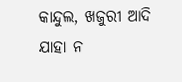କାନ୍ଦୁଲ, ଖଜୁରୀ ଆଦି
ଯାହା ନ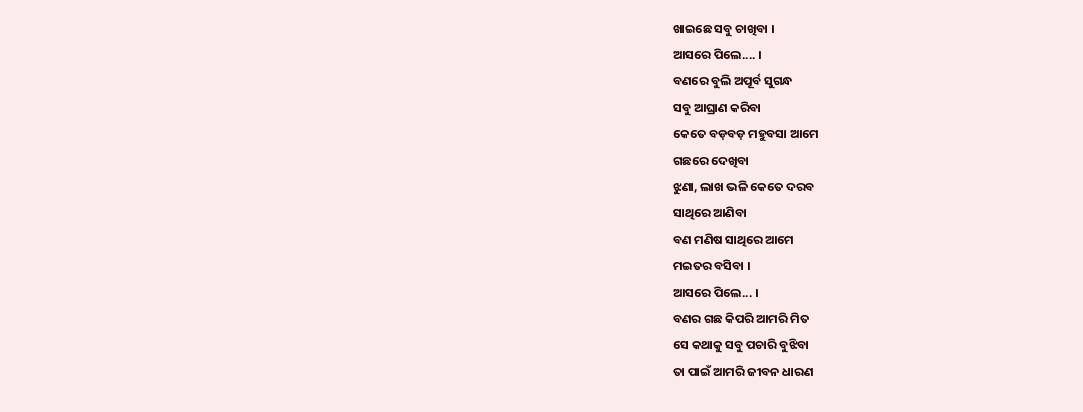ଖାଇଛେ ସବୁ ଚାଖିବା ।
ଆସରେ ପିଲେ.... ।
ବଣରେ ବୁଲି ଅପୂର୍ବ ସୁଗନ୍ଧ
ସବୁ ଆଘ୍ରାଣ କରିବା
କେତେ ବଡ଼ବଡ଼ ମହୁବସା ଆମେ
ଗଛରେ ଦେଖିବା
ଝୁଣା, ଲାଖ ଭଳି କେତେ ଦରବ
ସାଥିରେ ଆଣିବା
ବଣ ମଣିଷ ସାଥିରେ ଆମେ
ମଇତର ବସିବା ।
ଆସରେ ପିଲେ... ।
ବଣର ଗଛ କିପରି ଆମରି ମିତ
ସେ କଥାକୁ ସବୁ ପଚାରି ବୁଝିବା
ତା ପାଇଁ ଆମରି ଜୀବନ ଧାରଣ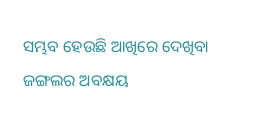ସମ୍ଭବ ହେଉଛି ଆଖିରେ ଦେଖିବା
ଜଙ୍ଗଲର ଅବକ୍ଷୟ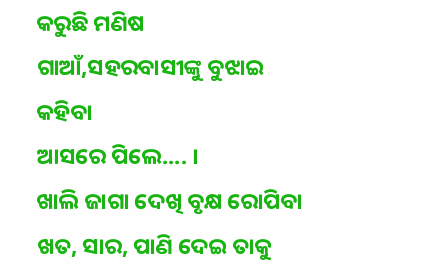କରୁଛି ମଣିଷ
ଗାଆଁ,ସହରବାସୀଙ୍କୁ ବୁଝାଇ କହିବା
ଆସରେ ପିଲେ.... ।
ଖାଲି ଜାଗା ଦେଖି ବୃକ୍ଷ ରୋପିବା
ଖତ, ସାର, ପାଣି ଦେଇ ତାକୁ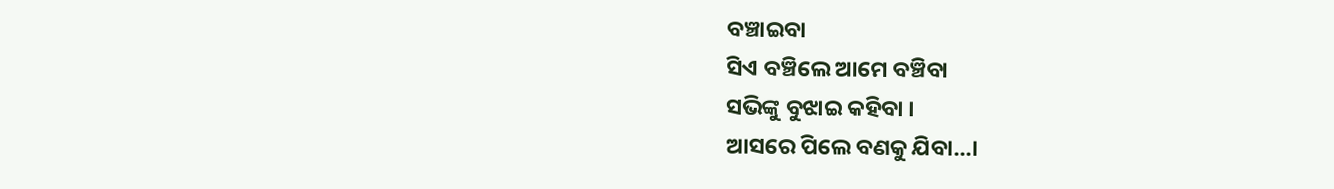ବଞ୍ଚାଇବା
ସିଏ ବଞ୍ଚିଲେ ଆମେ ବଞ୍ଚିବା
ସଭିଙ୍କୁ ବୁଝାଇ କହିବା ।
ଆସରେ ପିଲେ ବଣକୁ ଯିବା...।